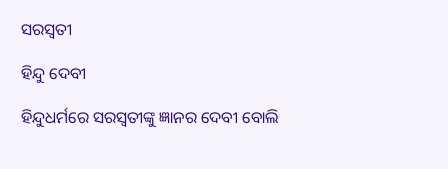ସରସ୍ୱତୀ

ହିନ୍ଦୁ ଦେବୀ

ହିନ୍ଦୁଧର୍ମରେ ସରସ୍ୱତୀଙ୍କୁ ଜ୍ଞାନର ଦେବୀ ବୋଲି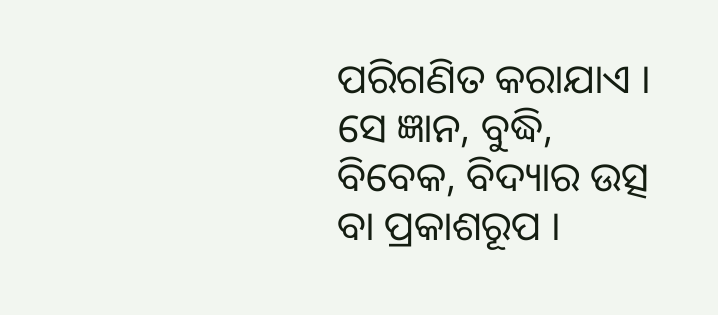ପରିଗଣିତ କରାଯାଏ । ସେ ଜ୍ଞାନ, ବୁଦ୍ଧି, ବିବେକ, ବିଦ୍ୟାର ଉତ୍ସ ବା ପ୍ରକାଶରୂପ ।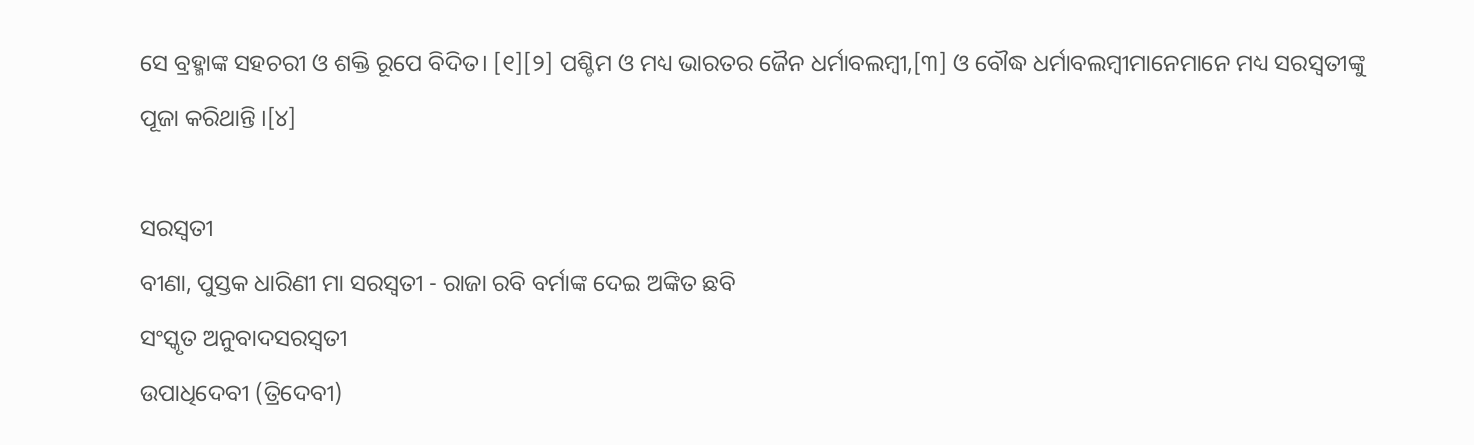ସେ ବ୍ରହ୍ମାଙ୍କ ସହଚରୀ ଓ ଶକ୍ତି ରୂପେ ବିଦିତ। [୧][୨] ପଶ୍ଚିମ ଓ ମଧ୍ୟ ଭାରତର ଜୈନ ଧର୍ମାବଲମ୍ବୀ,[୩] ଓ ବୌଦ୍ଧ ଧର୍ମାବଲମ୍ବୀମାନେମାନେ ମଧ୍ୟ ସରସ୍ୱତୀଙ୍କୁ ପୂଜା କରିଥାନ୍ତି ।[୪]

ସରସ୍ୱତୀ
ବୀଣା, ପୁସ୍ତକ ଧାରିଣୀ ମା ସରସ୍ୱତୀ - ରାଜା ରବି ବର୍ମାଙ୍କ ଦେଇ ଅଙ୍କିତ ଛବି
ସଂସ୍କୃତ ଅନୁବାଦସରସ୍ୱତୀ
ଉପାଧିଦେବୀ (ତ୍ରିଦେବୀ)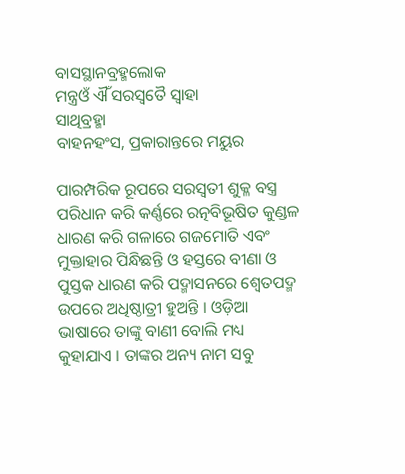ବାସସ୍ଥାନବ୍ରହ୍ମଲୋକ
ମନ୍ତ୍ରଓଁ ଐଁ ସରସ୍ୱତୈ ସ୍ୱାହା
ସାଥିବ୍ରହ୍ମା
ବାହନହଂସ, ପ୍ରକାରାନ୍ତରେ ମୟୁର

ପାରମ୍ପରିକ ରୂପରେ ସରସ୍ୱତୀ ଶୁକ୍ଳ ବସ୍ତ୍ର ପରିଧାନ କରି କର୍ଣ୍ଣରେ ରତ୍ନବିଭୂଷିତ କୁଣ୍ଡଳ ଧାରଣ କରି ଗଳାରେ ଗଜମୋତି ଏବଂ ମୁକ୍ତାହାର ପିନ୍ଧିଛନ୍ତି ଓ ହସ୍ତରେ ବୀଣା ଓ ପୁସ୍ତକ ଧାରଣ କରି ପଦ୍ମାସନରେ ଶ୍ୱେତପଦ୍ମ ଉପରେ ଅଧିଷ୍ଠାତ୍ରୀ ହୁଅନ୍ତି । ଓଡ଼ିଆ ଭାଷାରେ ତାଙ୍କୁ ବାଣୀ ବୋଲି ମଧ୍ୟ କୁହାଯାଏ । ତାଙ୍କର ଅନ୍ୟ ନାମ ସବୁ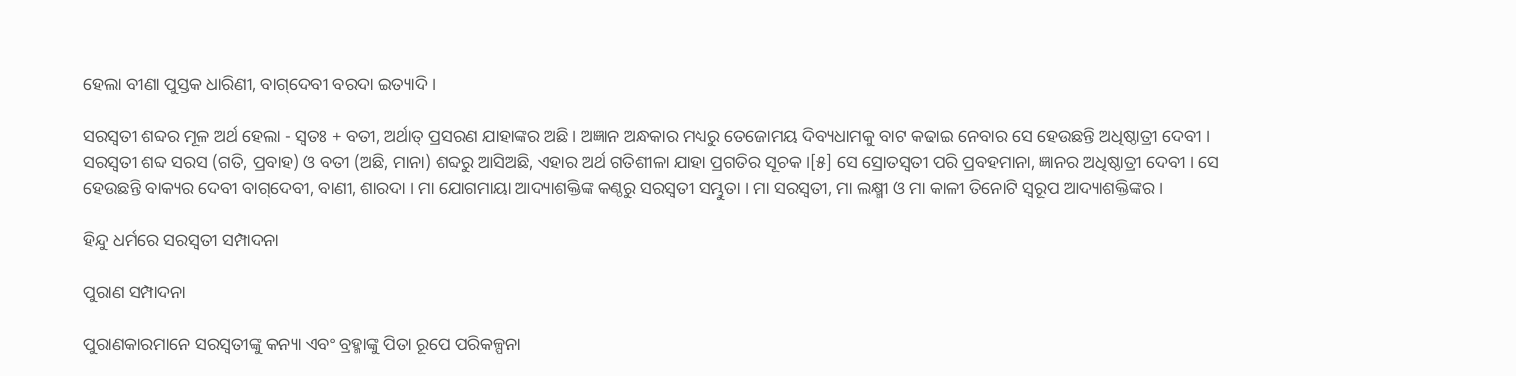ହେଲା ବୀଣା ପୁସ୍ତକ ଧାରିଣୀ, ବାଗ୍‌ଦେବୀ ବରଦା ଇତ୍ୟାଦି ।

ସରସ୍ୱତୀ ଶବ୍ଦର ମୂଳ ଅର୍ଥ ହେଲା - ସ୍ୱତଃ + ବତୀ, ଅର୍ଥାତ୍ ପ୍ରସରଣ ଯାହାଙ୍କର ଅଛି । ଅଜ୍ଞାନ ଅନ୍ଧକାର ମଧ୍ୟରୁ ତେଜୋମୟ ଦିବ୍ୟଧାମକୁ ବାଟ କଢାଇ ନେବାର ସେ ହେଉଛନ୍ତି ଅଧିଷ୍ଠାତ୍ରୀ ଦେବୀ । ସରସ୍ୱତୀ ଶବ୍ଦ ସରସ (ଗତି, ପ୍ରବାହ) ଓ ବତୀ (ଅଛି, ମାନା) ଶବ୍ଦରୁ ଆସିଅଛି, ଏହାର ଅର୍ଥ ଗତିଶୀଳା ଯାହା ପ୍ରଗତିର ସୂଚକ ।[୫] ସେ ସ୍ରୋତସ୍ୱତୀ ପରି ପ୍ରବହମାନା, ଜ୍ଞାନର ଅଧିଷ୍ଠାତ୍ରୀ ଦେବୀ । ସେ ହେଉଛନ୍ତି ବାକ୍ୟର ଦେବୀ ବାଗ୍‌ଦେବୀ, ବାଣୀ, ଶାରଦା । ମା ଯୋଗମାୟା ଆଦ୍ୟାଶକ୍ତିଙ୍କ କଣ୍ଠରୁ ସରସ୍ୱତୀ ସମ୍ଭୁତା । ମା ସରସ୍ୱତୀ, ମା ଲକ୍ଷ୍ମୀ ଓ ମା କାଳୀ ତିନୋଟି ସ୍ୱରୂପ ଆଦ୍ୟାଶକ୍ତିଙ୍କର ।

ହିନ୍ଦୁ ଧର୍ମରେ ସରସ୍ୱତୀ ସମ୍ପାଦନା

ପୁରାଣ ସମ୍ପାଦନା

ପୁରାଣକାରମାନେ ସରସ୍ୱତୀଙ୍କୁ କନ୍ୟା ଏବଂ ବ୍ରହ୍ମାଙ୍କୁ ପିତା ରୂପେ ପରିକଳ୍ପନା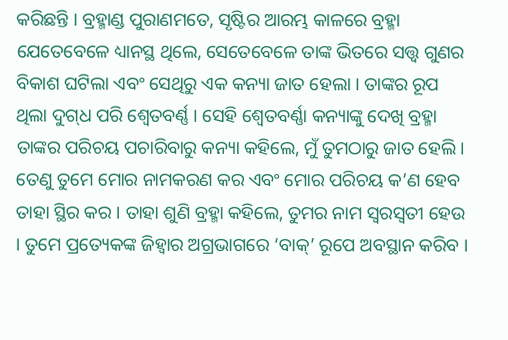କରିଛନ୍ତି । ବ୍ରହ୍ମାଣ୍ଡ ପୁରାଣମତେ, ସୃଷ୍ଟିର ଆରମ୍ଭ କାଳରେ ବ୍ରହ୍ମା ଯେତେବେଳେ ଧ୍ୟାନସ୍ଥ ଥିଲେ, ସେତେବେଳେ ତାଙ୍କ ଭିତରେ ସତ୍ତ୍ୱ ଗୁଣର ବିକାଶ ଘଟିଲା ଏବଂ ସେଥିରୁ ଏକ କନ୍ୟା ଜାତ ହେଲା । ତାଙ୍କର ରୂପ ଥିଲା ଦୁଗ୍‌ଧ ପରି ଶ୍ୱେତବର୍ଣ୍ଣ । ସେହି ଶ୍ୱେତବର୍ଣ୍ଣା କନ୍ୟାଙ୍କୁ ଦେଖି ବ୍ରହ୍ମା ତାଙ୍କର ପରିଚୟ ପଚାରିବାରୁ କନ୍ୟା କହିଲେ, ମୁଁ ତୁମଠାରୁ ଜାତ ହେଲି । ତେଣୁ ତୁମେ ମୋର ନାମକରଣ କର ଏବଂ ମୋର ପରିଚୟ କ’ଣ ହେବ ତାହା ସ୍ଥିର କର । ତାହା ଶୁଣି ବ୍ରହ୍ମା କହିଲେ, ତୁମର ନାମ ସ୍ୱରସ୍ୱତୀ ହେଉ । ତୁମେ ପ୍ରତ୍ୟେକଙ୍କ ଜିହ୍ୱାର ଅଗ୍ରଭାଗରେ ‘ବାକ୍’ ରୂପେ ଅବସ୍ଥାନ କରିବ ।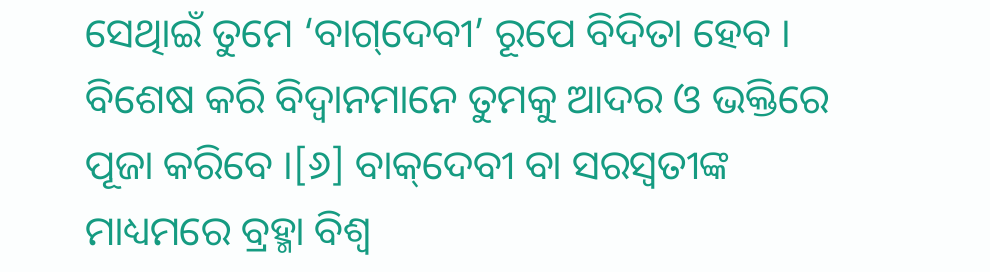ସେଥିାଇଁ ତୁମେ ‘ବାଗ୍‌ଦେବୀ’ ରୂପେ ବିଦିତା ହେବ । ବିଶେଷ କରି ବିଦ୍ୱାନମାନେ ତୁମକୁ ଆଦର ଓ ଭକ୍ତିରେ ପୂଜା କରିବେ ।[୬] ବାକ୍‌ଦେବୀ ବା ସରସ୍ୱତୀଙ୍କ ମାଧ୍ୟମରେ ବ୍ରହ୍ମା ବିଶ୍ୱ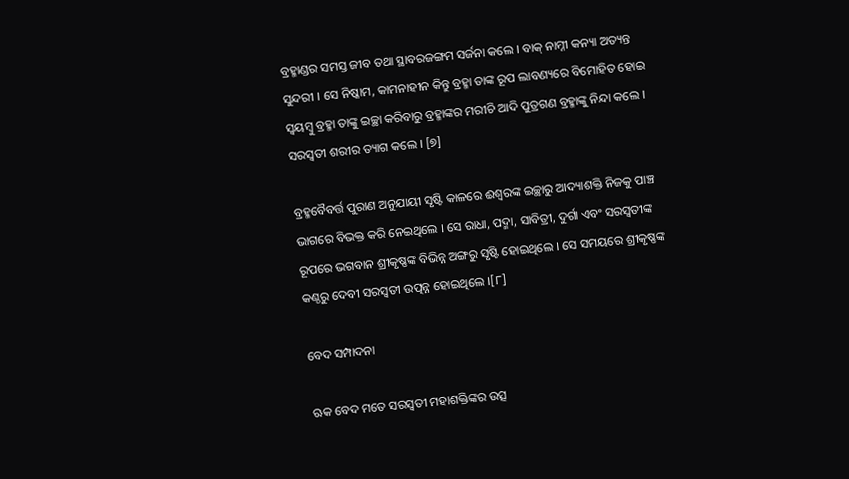ବ୍ରହ୍ମାଣ୍ଡର ସମସ୍ତ ଜୀବ ତଥା ସ୍ଥାବରଜଙ୍ଗମ ସର୍ଜନା କଲେ । ବାକ୍ ନାମ୍ନୀ କନ୍ୟା ଅତ୍ୟନ୍ତ ସୁନ୍ଦରୀ । ସେ ନିଷ୍କାମ, କାମନାହୀନ କିନ୍ତୁ ବ୍ରହ୍ମା ତାଙ୍କ ରୂପ ଲାବଣ୍ୟରେ ବିମୋହିତ ହୋଇ ସ୍ୱୟମ୍ବୁ ବ୍ରହ୍ମା ତାଙ୍କୁ ଇଚ୍ଛା କରିବାରୁ ବ୍ରହ୍ମାଙ୍କର ମରୀଚି ଆଦି ପୁତ୍ରଗଣ ବ୍ରହ୍ମାଙ୍କୁ ନିନ୍ଦା କଲେ । ସରସ୍ୱତୀ ଶରୀର ତ୍ୟାଗ କଲେ । [୭]

ବ୍ରହ୍ମବୈବର୍ତ୍ତ ପୁରାଣ ଅନୁଯାୟୀ ସୃଷ୍ଟି କାଳରେ ଈଶ୍ୱରଙ୍କ ଇଚ୍ଛାରୁ ଆଦ୍ୟାଶକ୍ତି ନିଜକୁ ପାଞ୍ଚ ଭାଗରେ ବିଭକ୍ତ କରି ନେଇଥିଲେ । ସେ ରାଧା, ପଦ୍ମା, ସାବିତ୍ରୀ, ଦୁର୍ଗା ଏବଂ ସରସ୍ୱତୀଙ୍କ ରୂପରେ ଭଗବାନ ଶ୍ରୀକୃଷ୍ଣଙ୍କ ବିଭିନ୍ନ ଅଙ୍ଗରୁ ସୃଷ୍ଟି ହୋଇଥିଲେ । ସେ ସମୟରେ ଶ୍ରୀକୃଷ୍ଣଙ୍କ କଣ୍ଠରୁ ଦେବୀ ସରସ୍ୱତୀ ଉତ୍ପନ୍ନ ହୋଇଥିଲେ ।[୮]

ବେଦ ସମ୍ପାଦନା

ଋକ ବେଦ ମତେ ସରସ୍ୱତୀ ମହାଶକ୍ତିଙ୍କର ଉତ୍ସ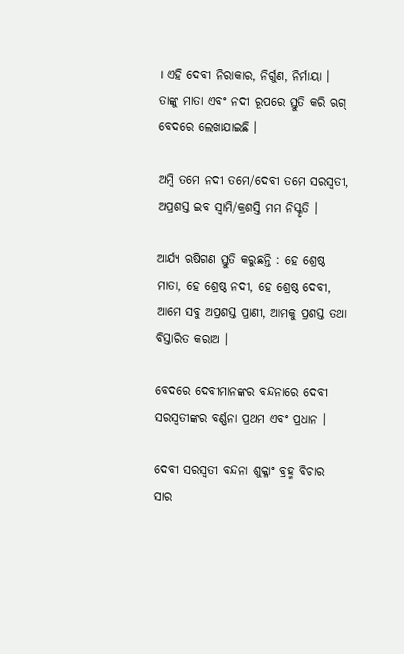। ଏହି ଦେବୀ ନିରାକାର, ନିର୍ଗୁଣ, ନିର୍ମାୟା । ତାଙ୍କୁ ମାତା ଏବଂ ନଦୀ ରୂପରେ ସ୍ତୁତି କରି ଋଗ୍ ବେଦରେ ଲେଖାଯାଇଛି ।

ଅମ୍ବି ତମେ ନଦୀ ତମେ/ଦେବୀ ତମେ ସରସ୍ୱତୀ,
ଅପ୍ରଶସ୍ତ ଇବ ସ୍ୱାମି/କ୍ରଶସ୍ତି ମମ ନିସ୍କୃତି ।

ଆର୍ଯ୍ୟ ଋଷିଗଣ ସ୍ତୁତି କରୁଛନ୍ତି : ହେ ଶ୍ରେଷ୍ଠ ମାତା, ହେ ଶ୍ରେଷ୍ଠ ନଦୀ, ହେ ଶ୍ରେଷ୍ଠ ଦେବୀ, ଆମେ ସବୁ ଅପ୍ରଶସ୍ତ ପ୍ରାଣୀ, ଆମକୁ ପ୍ରଶସ୍ତ ତଥା ବିସ୍ତାରିତ କରାଅ ।

ବେଦରେ ଦେବୀମାନଙ୍କର ବନ୍ଦନାରେ ଦେବୀ ସରସ୍ୱତୀଙ୍କର ବର୍ଣ୍ଣନା ପ୍ରଥମ ଏବଂ ପ୍ରଧାନ ।

ଦେବୀ ସରସ୍ୱତୀ ବନ୍ଦନା ଶୁକ୍ଳାଂ ବ୍ରହ୍ମ ବିଚାର ସାର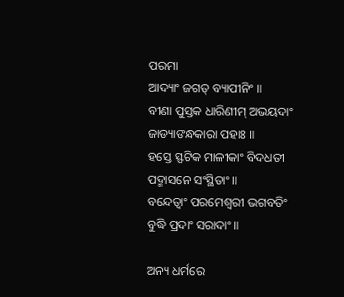ପରମା
ଆଦ୍ୟାଂ ଜଗତ୍ ବ୍ୟାପୀନିଂ ॥
ବୀଣା ପୁସ୍ତକ ଧାରିଣୀମ୍ ଅଭୟଦାଂ ଜାଡ୍ୟାଙନ୍ଧକାରା ପହାଃ ॥
ହସ୍ତେ ସ୍ଫଟିକ ମାଳୀକାଂ ବିଦଧତୀ
ପଦ୍ମାସନେ ସଂସ୍ଥିତାଂ ॥
ବନ୍ଦେତ୍ୱାଂ ପରମେଶ୍ୱରୀ ଭଗବତିଂ
ବୁଦ୍ଧି ପ୍ରଦାଂ ସରାଦାଂ ॥

ଅନ୍ୟ ଧର୍ମରେ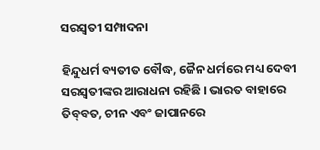ସରସ୍ୱତୀ ସମ୍ପାଦନା

ହିନ୍ଦୁଧର୍ମ ବ୍ୟତୀତ ବୌଦ୍ଧ, ଜୈନ ଧର୍ମରେ ମଧ୍ୟ ଦେବୀ ସରସ୍ୱତୀଙ୍କର ଆରାଧନା ରହିଛି । ଭାରତ ବାହାରେ ତିବ୍‌ବତ, ଚୀନ ଏବଂ ଜାପାନରେ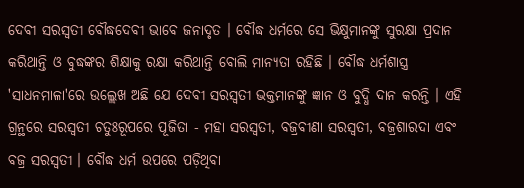ଦେବୀ ସରସ୍ୱତୀ ବୌଦ୍ଧଦେବୀ ଭାବେ ଜନାଦୃତ । ବୌଦ୍ଧ ଧର୍ମରେ ସେ ଭିକ୍ଷୁମାନଙ୍କୁ ସୁରକ୍ଷା ପ୍ରଦାନ କରିଥାନ୍ତି ଓ ବୁଦ୍ଧଙ୍କର ଶିକ୍ଷାକୁ ରକ୍ଷା କରିଥାନ୍ତି ବୋଲି ମାନ୍ୟତା ରହିଛି । ବୌଦ୍ଧ ଧର୍ମଶାସ୍ତ୍ର 'ସାଧନମାଳା'ରେ ଉଲ୍ଲେଖ ଅଛି ଯେ ଦେବୀ ସରସ୍ୱତୀ ଭକ୍ତମାନଙ୍କୁ ଜ୍ଞାନ ଓ ବୁଦ୍ଧି ଦାନ କରନ୍ତି । ଏହି ଗ୍ରନ୍ଥରେ ସରସ୍ୱତୀ ଚତୁଃରୂପରେ ପୂଜିତା - ମହା ସରସ୍ୱତୀ, ବଜ୍ରବୀଣା ସରସ୍ୱତୀ, ବଜ୍ରଶାରଦା ଏବଂ ବଜ୍ର ସରସ୍ୱତୀ । ବୌଦ୍ଧ ଧର୍ମ ଉପରେ ପଡ଼ିଥିବା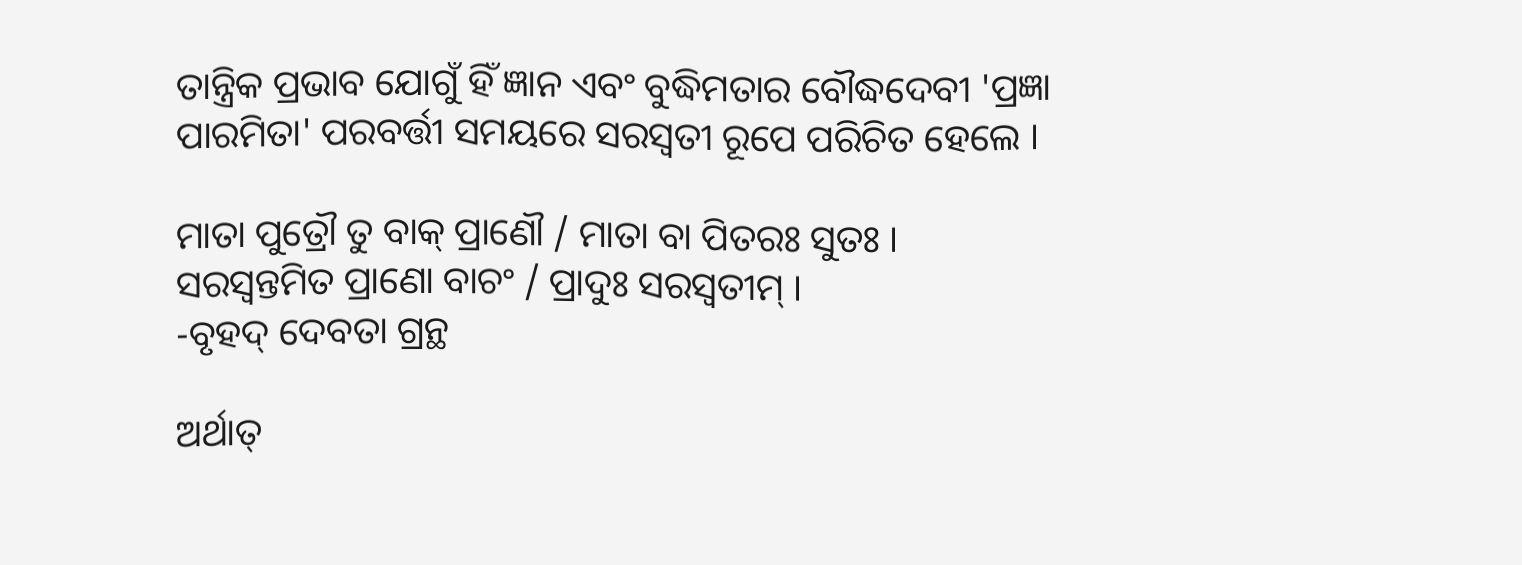ତାନ୍ତ୍ରିକ ପ୍ରଭାବ ଯୋଗୁଁ ହିଁ ଜ୍ଞାନ ଏବଂ ବୁଦ୍ଧିମତାର ବୌଦ୍ଧଦେବୀ 'ପ୍ରଜ୍ଞା ପାରମିତା' ପରବର୍ତ୍ତୀ ସମୟରେ ସରସ୍ୱତୀ ରୂପେ ପରିଚିତ ହେଲେ ।

ମାତା ପୁତ୍ରୌ ତୁ ବାକ୍ ପ୍ରାଣୌ / ମାତା ବା ପିତରଃ ସୁତଃ ।
ସରସ୍ୱନ୍ତମିତ ପ୍ରାଣୋ ବାଚଂ / ପ୍ରାଦୁଃ ସରସ୍ୱତୀମ୍ ।
-ବୃହଦ୍ ଦେବତା ଗ୍ରନ୍ଥ

ଅର୍ଥାତ୍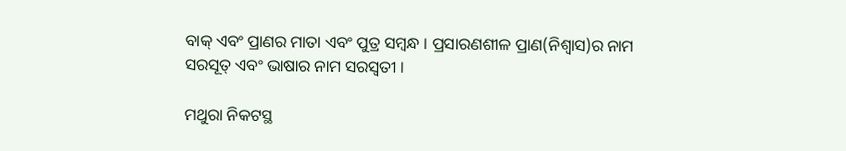ବାକ୍ ଏବଂ ପ୍ରାଣର ମାତା ଏବଂ ପୁତ୍ର ସମ୍ବନ୍ଧ । ପ୍ରସାରଣଶୀଳ ପ୍ରାଣ(ନିଶ୍ୱାସ)ର ନାମ ସରସୂତ୍ ଏବଂ ଭାଷାର ନାମ ସରସ୍ୱତୀ ।

ମଥୁରା ନିକଟସ୍ଥ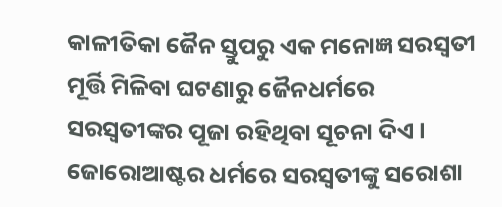କାଳୀତିକା ଜୈନ ସ୍ତୁପରୁ ଏକ ମନୋଜ୍ଞ ସରସ୍ୱତୀ ମୂର୍ତ୍ତି ମିଳିବା ଘଟଣାରୁ ଜୈନଧର୍ମରେ ସରସ୍ୱତୀଙ୍କର ପୂଜା ରହିଥିବା ସୂଚନା ଦିଏ । ଜୋରୋଆଷ୍ଟର ଧର୍ମରେ ସରସ୍ୱତୀଙ୍କୁ ସରୋଶା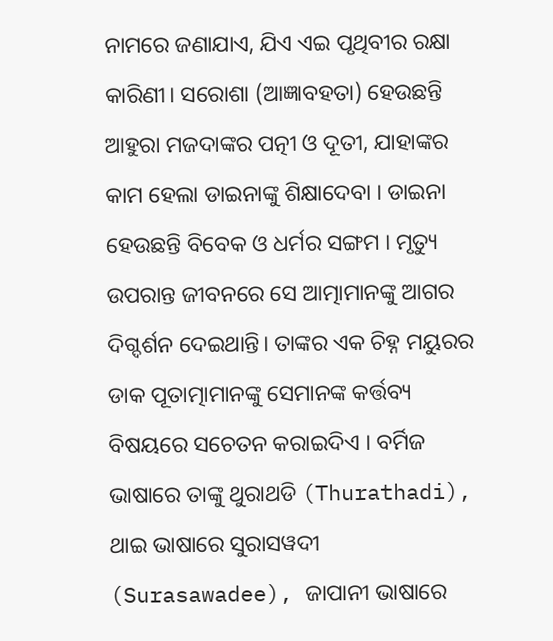ନାମରେ ଜଣାଯାଏ, ଯିଏ ଏଇ ପୃଥିବୀର ରକ୍ଷା କାରିଣୀ। ସରୋଶା (ଆଜ୍ଞାବହତା) ହେଉଛନ୍ତି ଆହୁରା ମଜଦାଙ୍କର ପତ୍ନୀ ଓ ଦୂତୀ, ଯାହାଙ୍କର କାମ ହେଲା ଡାଇନାଙ୍କୁ ଶିକ୍ଷାଦେବା । ଡାଇନା ହେଉଛନ୍ତି ବିବେକ ଓ ଧର୍ମର ସଙ୍ଗମ । ମୃତ୍ୟୁ ଉପରାନ୍ତ ଜୀବନରେ ସେ ଆତ୍ମାମାନଙ୍କୁ ଆଗର ଦିଗ୍ଦର୍ଶନ ଦେଇଥାନ୍ତି। ତାଙ୍କର ଏକ ଚିହ୍ନ ମୟୁରର ଡାକ ପୂତାତ୍ମାମାନଙ୍କୁ ସେମାନଙ୍କ କର୍ତ୍ତବ୍ୟ ବିଷୟରେ ସଚେତନ କରାଇଦିଏ । ବର୍ମିଜ ଭାଷାରେ ତାଙ୍କୁ ଥୁରାଥଡି (Thurathadi), ଥାଇ ଭାଷାରେ ସୁରାସୱଦୀ (Surasawadee), ଜାପାନୀ ଭାଷାରେ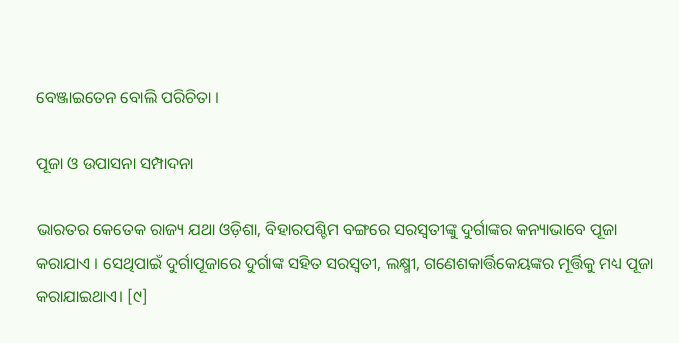ବେଞ୍ଜାଇତେନ ବୋଲି ପରିଚିତା ।

ପୂଜା ଓ ଉପାସନା ସମ୍ପାଦନା

ଭାରତର କେତେକ ରାଜ୍ୟ ଯଥା ଓଡ଼ିଶା, ବିହାରପଶ୍ଚିମ ବଙ୍ଗରେ ସରସ୍ୱତୀଙ୍କୁ ଦୁର୍ଗାଙ୍କର କନ୍ୟାଭାବେ ପୂଜା କରାଯାଏ । ସେଥିପାଇଁ ଦୁର୍ଗାପୂଜାରେ ଦୁର୍ଗାଙ୍କ ସହିତ ସରସ୍ୱତୀ, ଲକ୍ଷ୍ମୀ, ଗଣେଶକାର୍ତ୍ତିକେୟଙ୍କର ମୂର୍ତ୍ତିକୁ ମଧ୍ୟ ପୂଜା କରାଯାଇଥାଏ। [୯]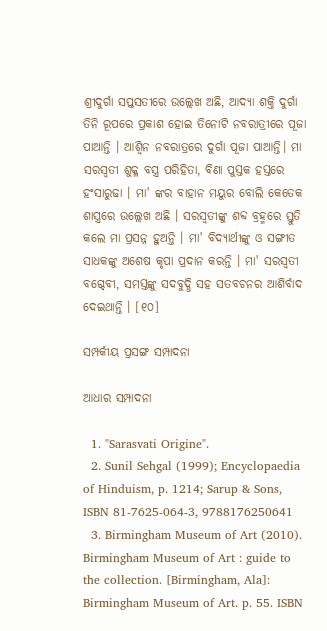ଶ୍ରୀଦୁର୍ଗା ସପ୍ତସତୀରେ ଉଲ୍ଲେଖ ଅଛି, ଆଦ୍ୟା ଶକ୍ତି ଦୁର୍ଗା ତିନି ରୂପରେ ପ୍ରକାଶ ହୋଇ ତିନୋଟି ନବରାତ୍ରୀରେ ପୂଜା ପାଆନ୍ତି । ଆଶ୍ୱିନ ନବରାତ୍ରରେ ଦୁର୍ଗା ପୂଜା ପାଆନ୍ତି। ମା ସରସ୍ୱତୀ ଶୁକ୍ଳ ବସ୍ତ୍ର ପରିହିତା, ବିଣା ପୁସ୍ତକ ହସ୍ତରେ ହଂସାରୁଢା । ମା' ଙ୍କର ବାହାନ ମୟୁର ବୋଲି କେତେକ ଶାସ୍ତ୍ରରେ ଉଲ୍ଲେଖ ଅଛି । ସରସ୍ୱତୀଙ୍କୁ ଶବ୍ଦ ବ୍ରହ୍ମରେ ସ୍ତୁତି କଲେ ମା ପ୍ରସନ୍ନ ହୁଅନ୍ତି । ମା' ବିଦ୍ୟାର୍ଥୀଙ୍କୁ ଓ ସଙ୍ଗୀତ ସାଧକଙ୍କୁ ଅଶେଷ କୃପା ପ୍ରଦାନ କରନ୍ତି । ମା' ସରସ୍ୱତୀ ବଗ୍ଦେବୀ, ସମସ୍ତଙ୍କୁ ସଦବୁଦ୍ଧି ସହ ସତବଚନର ଆଶିର୍ବାଦ ଦେଇଥାନ୍ତି । [୧୦]

ସମ୍ପର୍କୀୟ ପ୍ରସଙ୍ଗ ସମ୍ପାଦନା

ଆଧାର ସମ୍ପାଦନା

  1. "Sarasvati Origine".
  2. Sunil Sehgal (1999); Encyclopaedia of Hinduism, p. 1214; Sarup & Sons, ISBN 81-7625-064-3, 9788176250641
  3. Birmingham Museum of Art (2010). Birmingham Museum of Art : guide to the collection. [Birmingham, Ala]: Birmingham Museum of Art. p. 55. ISBN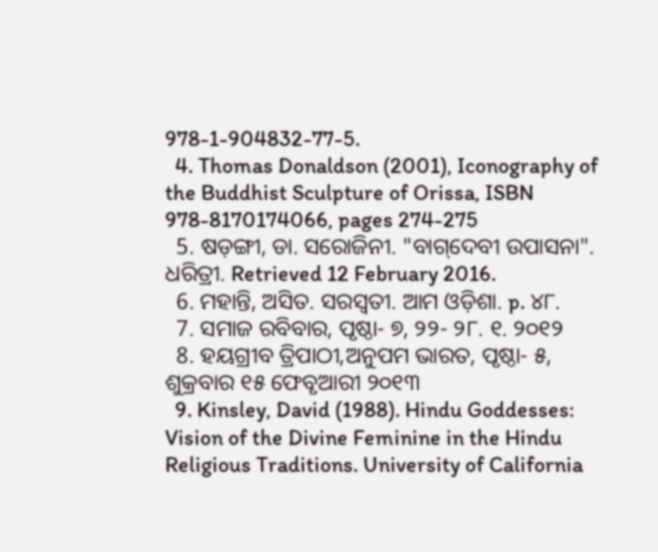978-1-904832-77-5.
  4. Thomas Donaldson (2001), Iconography of the Buddhist Sculpture of Orissa, ISBN 978-8170174066, pages 274-275
  5. ଷଡ଼ଙ୍ଗୀ, ଡା. ସରୋଜିନୀ. "ବାଗ୍‌ଦେବୀ ଉପାସନା". ଧରିତ୍ରୀ. Retrieved 12 February 2016.
  6. ମହାନ୍ତି, ଅସିତ. ସରସ୍ୱତୀ. ଆମ ଓଡ଼ିଶା. p. ୪୮.
  7. ସମାଜ ରବିବାର, ପୃଷ୍ଠା- ୭, ୨୨- ୨୮. ୧. ୨୦୧୨
  8. ହୟଗ୍ରୀବ ତ୍ରିପାଠୀ,ଅନୁପମ ଭାରତ, ପୃଷ୍ଠା- ୫, ଶୁକ୍ରବାର ୧୫ ଫେବୃଆରୀ ୨୦୧୩
  9. Kinsley, David (1988). Hindu Goddesses: Vision of the Divine Feminine in the Hindu Religious Traditions. University of California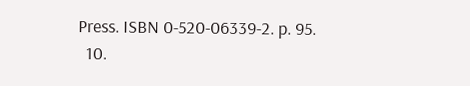Press. ISBN 0-520-06339-2. p. 95.
  10.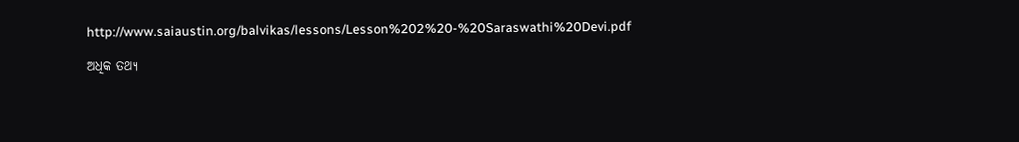http://www.saiaustin.org/balvikas/lessons/Lesson%202%20-%20Saraswathi%20Devi.pdf

ଅଧିକ ତଥ୍ୟ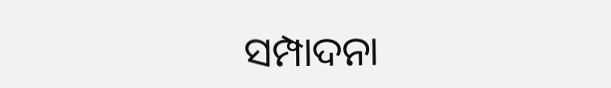ସମ୍ପାଦନା